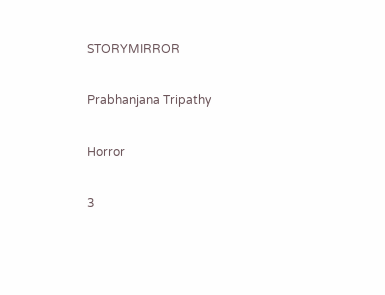STORYMIRROR

Prabhanjana Tripathy

Horror

3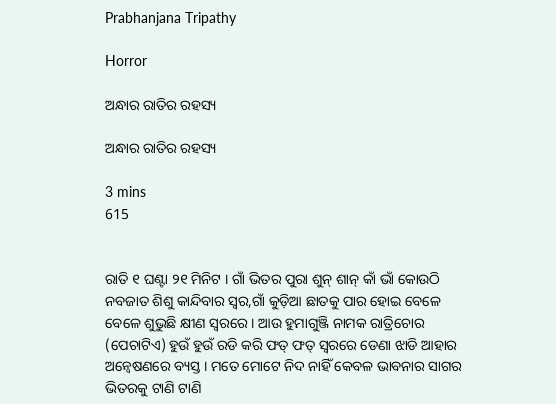Prabhanjana Tripathy

Horror

ଅନ୍ଧାର ରାତିର ରହସ୍ୟ

ଅନ୍ଧାର ରାତିର ରହସ୍ୟ

3 mins
615


ରାତି ୧ ଘଣ୍ଟା ୨୧ ମିନିଟ । ଗାଁ ଭିତର ପୁରା ଶୁନ୍ ଶାନ୍ କାଁ ଭାଁ କୋଉଠି ନବଜାତ ଶିଶୁ କାନ୍ଦିବାର ସ୍ୱର,ଗାଁ କୁଡ଼ିଆ ଛାତକୁ ପାର ହୋଇ ବେଳେ ବେଳେ ଶୁଭୁଛି କ୍ଷୀଣ ସ୍ୱରରେ । ଆଉ ହୁମାଗୁଞ୍ଜି ନାମକ ରାତ୍ରିଚୋର (ପେଚାଟିଏ) ହୁଉଁ ହୁଉଁ ରଡି କରି ଫତ୍ ଫତ୍ ସ୍ୱରରେ ଡେଣା ଝାଡି ଆହାର ଅନ୍ୱେଷଣରେ ବ୍ୟସ୍ତ । ମତେ ମୋଟେ ନିଦ ନାହିଁ କେବଳ ଭାବନାର ସାଗର ଭିତରକୁ ଟାଣି ଟାଣି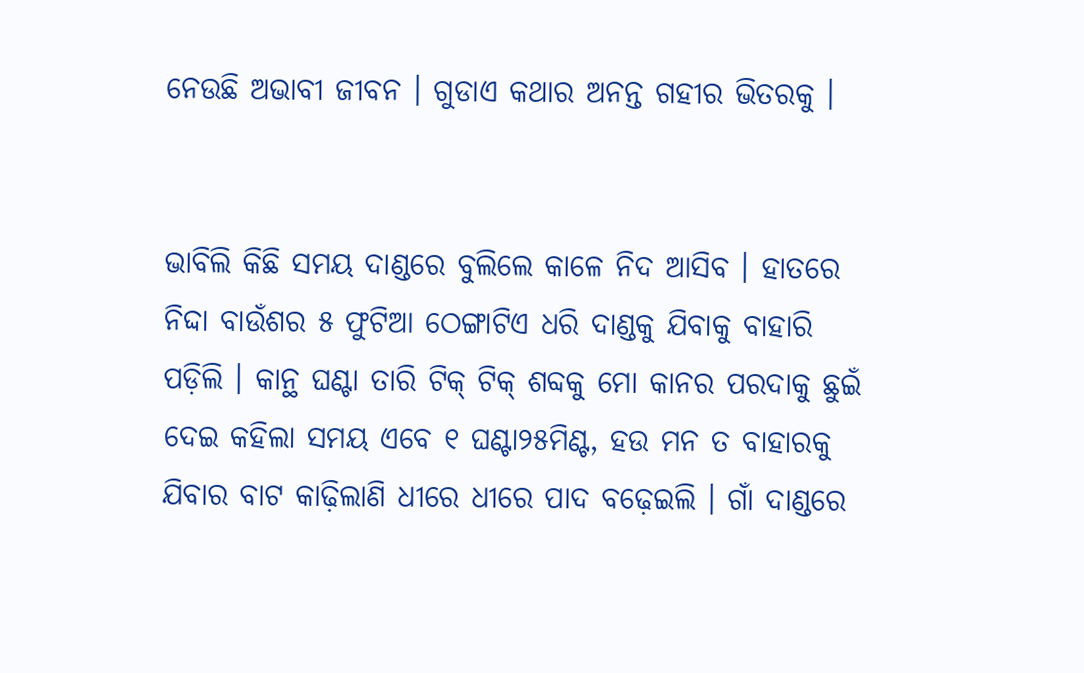ନେଉଛି ଅଭାବୀ ଜୀବନ । ଗୁଡାଏ କଥାର ଅନନ୍ତ ଗହୀର ଭିତରକୁ ।


ଭାବିଲି କିଛି ସମୟ ଦାଣ୍ଡରେ ବୁଲିଲେ କାଳେ ନିଦ ଆସିବ । ହାତରେ ନିଦ୍ଦା ବାଉଁଶର ୫ ଫୁଟିଆ ଠେଙ୍ଗାଟିଏ ଧରି ଦାଣ୍ଡକୁ ଯିବାକୁ ବାହାରି ପଡ଼ିଲି । କାନ୍ଥ ଘଣ୍ଟା ତାରି ଟିକ୍ ଟିକ୍ ଶବ୍ଦକୁ ମୋ କାନର ପରଦାକୁ ଛୁଇଁ ଦେଇ କହିଲା ସମୟ ଏବେ ୧ ଘଣ୍ଟା୨୫ମିଣ୍ଟ, ହଉ ମନ ତ ବାହାରକୁ ଯିବାର ବାଟ କାଢ଼ିଲାଣି ଧୀରେ ଧୀରେ ପାଦ ବଢ଼େଇଲି । ଗାଁ ଦାଣ୍ଡରେ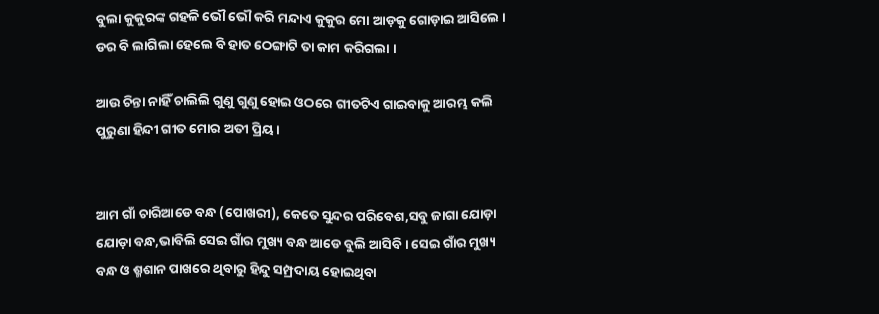ବୁଲା କୁକୁରଙ୍କ ଗହଳି ଭୌ ଭୌ କରି ମନ୍ଦାଏ କୁକୁର ମୋ ଆଡ଼କୁ ଗୋଡ଼ାଇ ଆସିଲେ । ଡର ବି ଲାଗିଲା ହେଲେ ବି ହାତ ଠେଙ୍ଗାଟି ତା କାମ କରିଗଲା ।

ଆଉ ଚିନ୍ତା ନାହିଁ ଚାଲିଲି ଗୁଣୁ ଗୁଣୁ ହୋଇ ଓଠରେ ଗୀତଟିଏ ଗାଇବାକୁ ଆରମ୍ଭ କଲି ପୁରୁଣା ହିନ୍ଦୀ ଗୀତ ମୋର ଅତୀ ପ୍ରିୟ ।


ଆମ ଗାଁ ଚାରିଆଡେ ବନ୍ଧ (ପୋଖରୀ), କେତେ ସୁନ୍ଦର ପରିବେଶ,ସବୁ ଜାଗା ଯୋଡ଼ା ଯୋଡ଼ା ବନ୍ଧ,ଭାବିଲି ସେଇ ଗାଁର ମୁଖ୍ୟ ବନ୍ଧ ଆଡେ ବୁଲି ଆସିବି । ସେଇ ଗାଁର ମୁଖ୍ୟ ବନ୍ଧ ଓ ଶ୍ମଶାନ ପାଖରେ ଥିବାରୁ ହିନ୍ଦୁ ସମ୍ପ୍ରଦାୟ ହୋଇଥିବା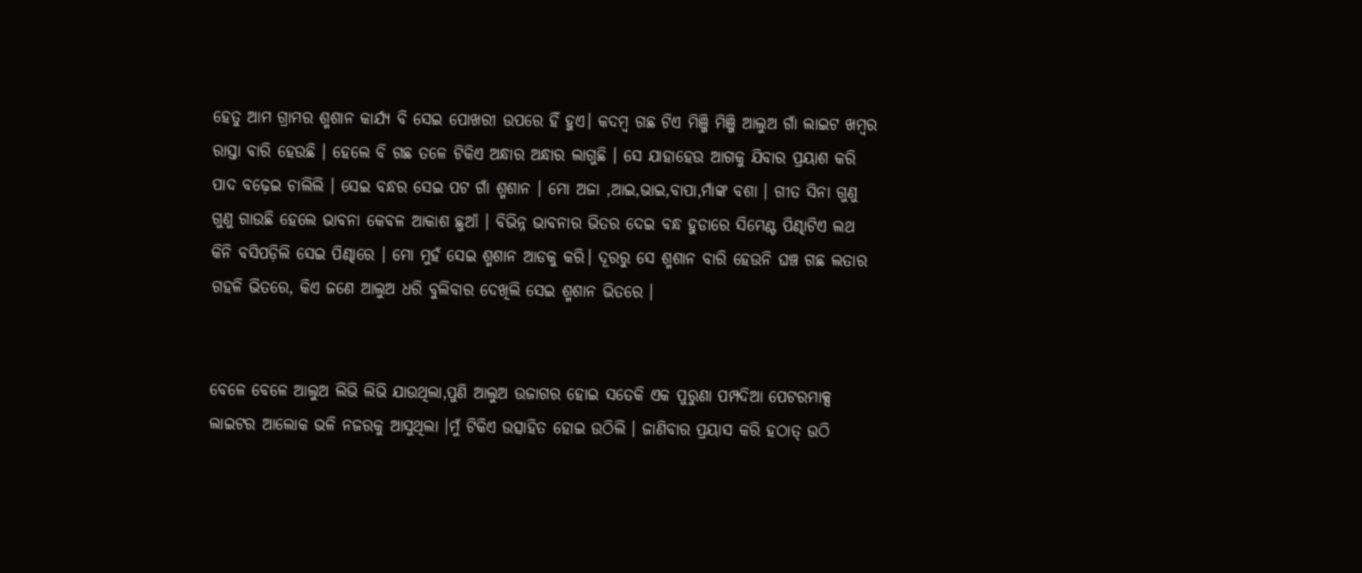ହେତୁ ଆମ ଗ୍ରାମର ଶ୍ମଶାନ କାର୍ଯ୍ୟ ବି ସେଇ ପୋଖରୀ ଉପରେ ହିଁ ହୁଏ। କଦମ୍ବ ଗଛ ଟିଏ ମିଞ୍ଜି ମିଞ୍ଜି ଆଲୁଅ ଗାଁ ଲାଇଟ ଖମ୍ବର ରାସ୍ତା ବାରି ହେଉଛି । ହେଲେ ବି ଗଛ ତଳେ ଟିକିଏ ଅନ୍ଧାର ଅନ୍ଧାର ଲାଗୁଛି । ସେ ଯାହାହେଉ ଆଗକୁ ଯିବାର ପ୍ରୟାଶ କରି ପାଦ ବଢ଼େଇ ଚାଲିଲି । ସେଇ ବନ୍ଧର ସେଇ ପଟ ଗାଁ ଶ୍ମଶାନ । ମୋ ଅଜା ,ଆଇ,ଭାଇ,ବାପା,ମାଁଙ୍କ ବଶା । ଗୀତ ସିନା ଗୁଣୁ ଗୁଣୁ ଗାଉଛି ହେଲେ ଭାବନା କେବଳ ଆକାଶ ଛୁଆଁ । ବିଭିନ୍ନ ଭାବନାର ଭିତର ଦେଇ ବନ୍ଧ ହୁଡାରେ ସିମେଣ୍ଟ ପିଣ୍ଢାଟିଏ ଲଥ କିନି ବସିପଡ଼ିଲି ସେଇ ପିଣ୍ଢାରେ । ମୋ ମୁହଁ ସେଇ ଶ୍ମଶାନ ଆଡକୁ କରି। ଦୂରରୁ ସେ ଶ୍ମଶାନ ବାରି ହେଉନି ଘଞ୍ଚ ଗଛ ଲତାର ଗହଳି ଭିତରେ, କିଏ ଜଣେ ଆଲୁଅ ଧରି ବୁଲିବାର ଦେଖିଲି ସେଇ ଶ୍ମଶାନ ଭିତରେ ।


ବେଳେ ବେଳେ ଆଲୁଅ ଲିଭି ଲିଭି ଯାଉଥିଲା,ପୁଣି ଆଲୁଅ ଉଜାଗର ହୋଇ ସତେକି ଏକ ପୁରୁଣା ପମ୍ପଦିଆ ପେଟରମାକ୍ସ ଲାଇଟର ଆଲୋକ ଭଳି ନଜରକୁ ଆସୁଥିଲା ।ମୁଁ ଟିକିଏ ଉତ୍ସାହିତ ହୋଇ ଉଠିଲି । ଜାଣିବାର ପ୍ରୟାସ କରି ହଠାତ୍ ଉଠି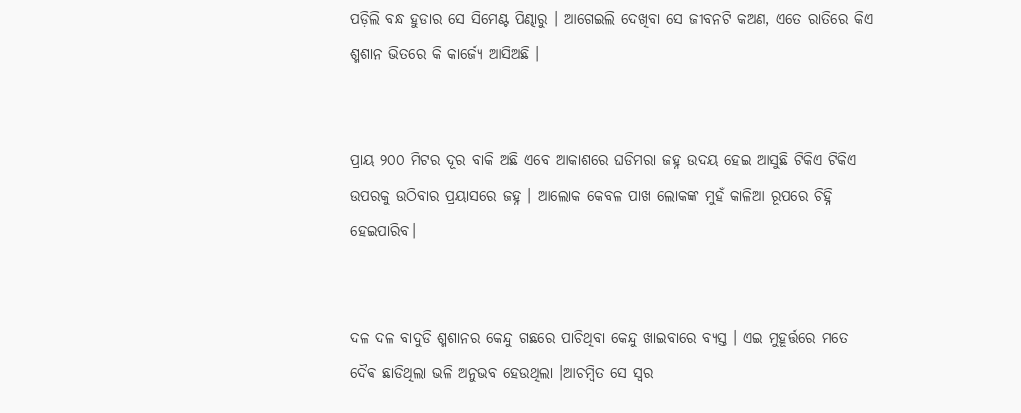ପଡ଼ିଲି ବନ୍ଧ ହୁଡାର ସେ ସିମେଣ୍ଟ ପିଣ୍ଢାରୁ । ଆଗେଇଲି ଦେଖିବା ସେ ଜୀବନଟି କଅଣ, ଏତେ ରାତିରେ କିଏ ଶ୍ମଶାନ ଭିତରେ କି କାର୍ଜ୍ୟେ ଆସିଅଛି ।


ପ୍ରାୟ ୨୦୦ ମିଟର ଦୂର ବାକି ଅଛି ଏବେ ଆକାଶରେ ଘଡିମରା ଜହ୍ନ ଉଦୟ ହେଇ ଆସୁଛି ଟିକିଏ ଟିକିଏ ଉପରକୁ ଉଠିବାର ପ୍ରୟାସରେ ଜହ୍ନ । ଆଲୋକ କେବଳ ପାଖ ଲୋକଙ୍କ ମୁହଁ କାଳିଆ ରୂପରେ ଚିହ୍ନି ହେଇପାରିବ।


ଦଳ ଦଳ ବାଦୁଡି ଶ୍ମଶାନର କେନ୍ଦୁ ଗଛରେ ପାଚିଥିବା କେନ୍ଦୁ ଖାଇବାରେ ବ୍ୟସ୍ତ । ଏଇ ମୁହୂର୍ତ୍ତରେ ମତେ ଦୈଵ ଛାଡିଥିଲା ଭଳି ଅନୁଭବ ହେଉଥିଲା ।ଆଚମ୍ବିତ ସେ ସ୍ୱର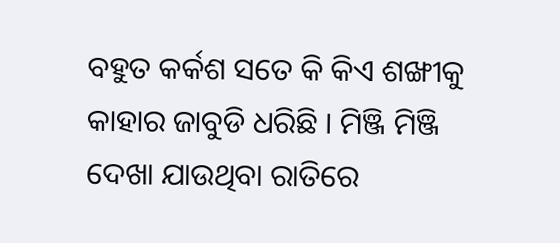ବହୁତ କର୍କଶ ସତେ କି କିଏ ଶଙ୍ଖୀକୁ କାହାର ଜାବୁଡି ଧରିଛି । ମିଞ୍ଜି ମିଞ୍ଜି ଦେଖା ଯାଉଥିବା ରାତିରେ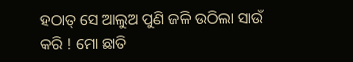ହଠାତ୍ ସେ ଆଲୁଅ ପୁଣି ଜଳି ଉଠିଲା ସାଉଁ କରି ! ମୋ ଛାତି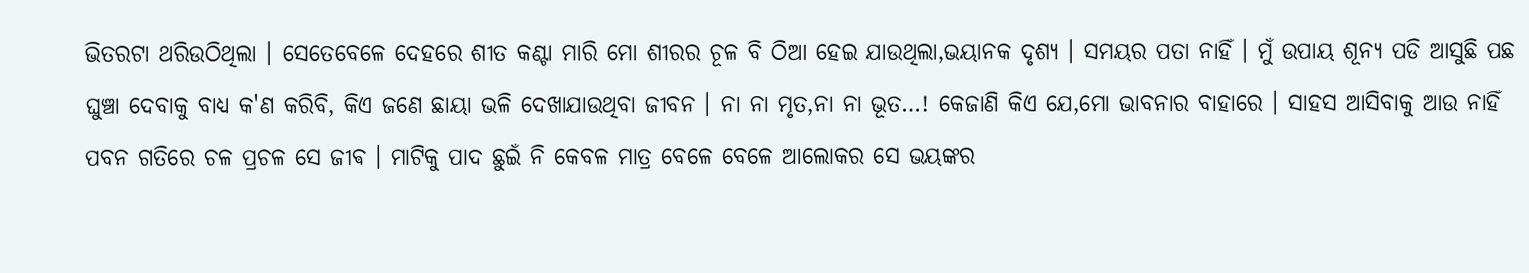ଭିତରଟା ଥରିଉଠିଥିଲା । ସେତେବେଳେ ଦେହରେ ଶୀତ କଣ୍ଟା ମାରି ମୋ ଶୀରର ଚୂଳ ବି ଠିଆ ହେଇ ଯାଉଥିଲା,ଭୟାନକ ଦୃଶ୍ୟ । ସମୟର ପତା ନାହିଁ । ମୁଁ ଉପାୟ ଶୂନ୍ୟ ପଡି ଆସୁଛି ପଛ ଘୁଞ୍ଚା ଦେବାକୁ ବାଧ୍ୟ କ'ଣ କରିବି, କିଏ ଜଣେ ଛାୟା ଭଳି ଦେଖାଯାଉଥିବା ଜୀବନ । ନା ନା ମୃତ,ନା ନା ଭୂତ…! କେଜାଣି କିଏ ଯେ,ମୋ ଭାବନାର ବାହାରେ । ସାହସ ଆସିବାକୁ ଆଉ ନାହିଁ ପବନ ଗତିରେ ଚଳ ପ୍ରଚଳ ସେ ଜୀଵ । ମାଟିକୁ ପାଦ ଛୁଇଁ ନି କେବଳ ମାତ୍ର ବେଳେ ବେଳେ ଆଲୋକର ସେ ଭୟଙ୍କର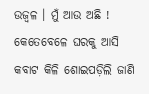ଉଜ୍ବଳ । ମୁଁ ଆଉ ଅଛି ! କେତେବେଳେ ଘରକୁ ଆସି କବାଟ କିଳି ଶୋଇପଡ଼ିଲି ଜାଣି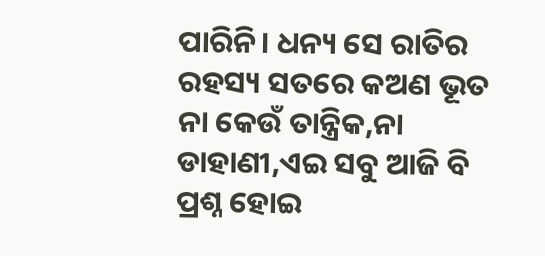ପାରିନି। ଧନ୍ୟ ସେ ରାତିର ରହସ୍ୟ ସତରେ କଅଣ ଭୂତ ନା କେଉଁ ତାନ୍ତ୍ରିକ,ନା ଡାହାଣୀ,ଏଇ ସବୁ ଆଜି ବି ପ୍ରଶ୍ନ ହୋଇ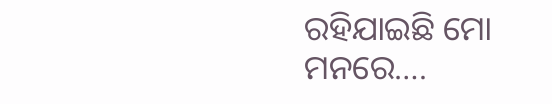ରହିଯାଇଛି ମୋ ମନରେ….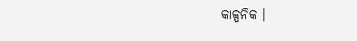କାଳ୍ପନିକ ।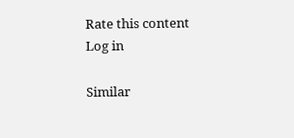Rate this content
Log in

Similar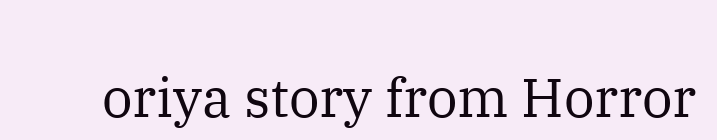oriya story from Horror